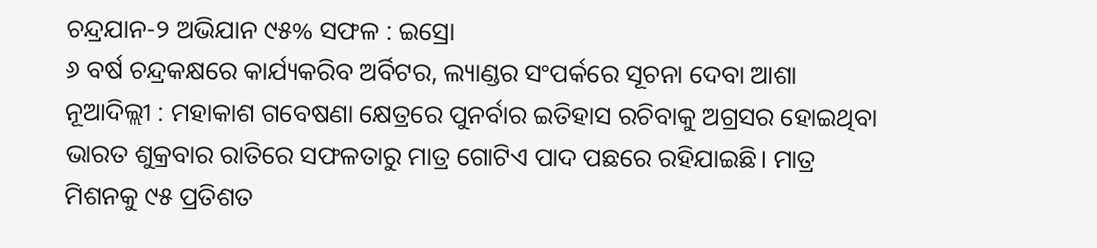ଚନ୍ଦ୍ରଯାନ-୨ ଅଭିଯାନ ୯୫% ସଫଳ : ଇସ୍ରୋ
୬ ବର୍ଷ ଚନ୍ଦ୍ରକକ୍ଷରେ କାର୍ଯ୍ୟକରିବ ଅର୍ବିଟର, ଲ୍ୟାଣ୍ଡର ସଂପର୍କରେ ସୂଚନା ଦେବା ଆଶା
ନୂଆଦିଲ୍ଲୀ : ମହାକାଶ ଗବେଷଣା କ୍ଷେତ୍ରରେ ପୁନର୍ବାର ଇତିହାସ ରଚିବାକୁ ଅଗ୍ରସର ହୋଇଥିବା ଭାରତ ଶୁକ୍ରବାର ରାତିରେ ସଫଳତାରୁ ମାତ୍ର ଗୋଟିଏ ପାଦ ପଛରେ ରହିଯାଇଛି। ମାତ୍ର ମିଶନକୁ ୯୫ ପ୍ରତିଶତ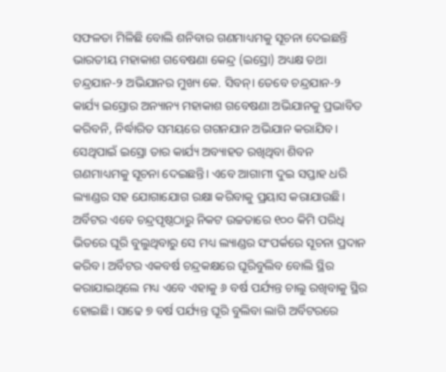ସଫଳତା ମିଳିଛି ବୋଲି ଶନିବାର ଗଣମାଧ୍ୟମକୁ ସୂଚନା ଦେଇଛନ୍ତି ଭାରତୀୟ ମହାକାଶ ଗବେଷଣା କେନ୍ଦ୍ର (ଇସ୍ରୋ) ଅଧ୍ୟକ୍ଷ ତଥା ଚନ୍ଦ୍ରଯାନ-୨ ଅଭିଯାନର ମୁଖ୍ୟ କେ. ସିବନ୍। ତେବେ ଚନ୍ଦ୍ରଯାନ-୨ କାର୍ଯ୍ୟ ଇସ୍ରୋର ଅନ୍ୟାନ୍ୟ ମହାକାଶ ଗବେଷଣା ଅଭିଯାନକୁ ପ୍ରଭାବିତ କରିବନି, ନିର୍ଦ୍ଧାରିତ ସମୟରେ ଗଗନଯାନ ଅଭିଯାନ କରାଯିବ। ସେଥିପାଇଁ ଇସ୍ରୋ ତାର କାର୍ଯ୍ୟ ଅବ୍ୟାହତ ରଖିଥିବା ଶିବନ ଗଣମାଧ୍ୟମକୁ ସୂଚନା ଦେଇଛନ୍ତି। ଏବେ ଆଗାମୀ ଦୁଇ ସପ୍ତାହ ଧରି ଲ୍ୟାଣ୍ଡର ସହ ଯୋଗାଯୋଗ ରକ୍ଷା କରିବାକୁ ପ୍ରୟାସ କରାଯାଉଛି। ଅର୍ବିଟର ଏବେ ଚନ୍ଦ୍ରପୃଷ୍ଠଠାରୁ ନିକଟ ଉଚ୍ଚତାରେ ୧୦୦ କିମି ପରିଧି ଭିତରେ ଘୂରି ବୁଲୁଥିବାରୁ ସେ ମଧ୍ୟ ଲ୍ୟାଣ୍ଡର ସଂପର୍କରେ ସୂଚନା ପ୍ରଦାନ କରିବ। ଅର୍ବିଟର ଏକବର୍ଷ ଚନ୍ଦ୍ରକକ୍ଷରେ ଘୂରିବୁଲିବ ବୋଲି ସ୍ଥିର କରାଯାଇଥିଲେ ମଧ୍ୟ ଏବେ ଏହାକୁ ୬ ବର୍ଷ ପର୍ଯ୍ୟନ୍ତ ଚାଲୁ ରଖିବାକୁ ସ୍ଥିର ହୋଇଛି। ସାଢେ ୭ ବର୍ଷ ପର୍ଯ୍ୟନ୍ତ ଘୂରି ବୁଲିବା ଲାଗି ଅର୍ବିଟରରେ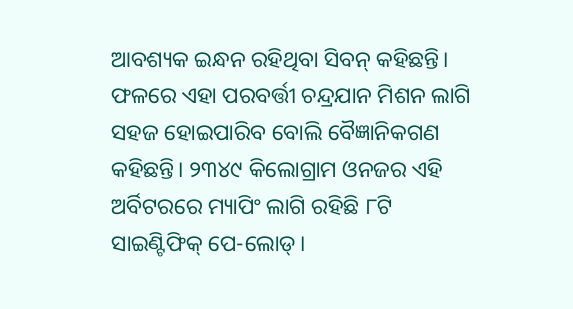ଆବଶ୍ୟକ ଇନ୍ଧନ ରହିଥିବା ସିବନ୍ କହିଛନ୍ତି। ଫଳରେ ଏହା ପରବର୍ତ୍ତୀ ଚନ୍ଦ୍ରଯାନ ମିଶନ ଲାଗି ସହଜ ହୋଇପାରିବ ବୋଲି ବୈଜ୍ଞାନିକଗଣ
କହିଛନ୍ତି। ୨୩୪୯ କିଲୋଗ୍ରାମ ଓନଜର ଏହି ଅର୍ବିଟରରେ ମ୍ୟାପିଂ ଲାଗି ରହିଛି ୮ଟି ସାଇଣ୍ଟିଫିକ୍ ପେ-ଲୋଡ୍।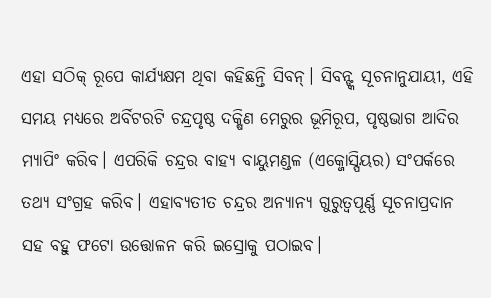ଏହା ସଠିକ୍ ରୂପେ କାର୍ଯ୍ୟକ୍ଷମ ଥିବା କହିଛନ୍ତି ସିବନ୍। ସିବନ୍ଙ୍କ ସୂଚନାନୁଯାୟୀ, ଏହି ସମୟ ମଧ୍ୟରେ ଅର୍ବିଟରଟି ଚନ୍ଦ୍ରପୃଷ୍ଠ ଦକ୍ଷିଣ ମେରୁର ଭୂମିରୂପ, ପୃଷ୍ଠଭାଗ ଆଦିର ମ୍ୟାପିଂ କରିବ। ଏପରିକି ଚନ୍ଦ୍ରର ବାହ୍ୟ ବାୟୁମଣ୍ଡଳ (ଏକ୍ଜୋସ୍ପିୟର) ସଂପର୍କରେ ତଥ୍ୟ ସଂଗ୍ରହ କରିବ। ଏହାବ୍ୟତୀତ ଚନ୍ଦ୍ରର ଅନ୍ୟାନ୍ୟ ଗୁରୁତ୍ବପୂର୍ଣ୍ଣ ସୂଚନାପ୍ରଦାନ ସହ ବହୁ ଫଟୋ ଉତ୍ତୋଳନ କରି ଇସ୍ରୋକୁ ପଠାଇବ।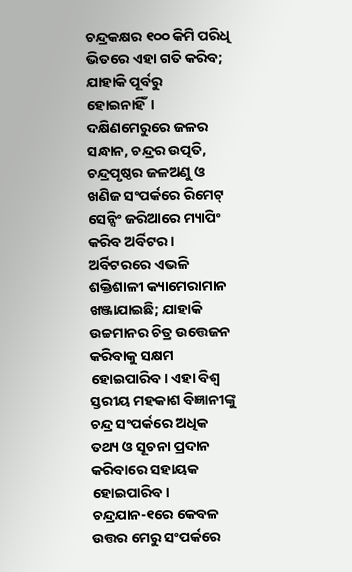ଚନ୍ଦ୍ରକକ୍ଷର ୧୦୦ କିମି ପରିଧି ଭିତରେ ଏହା ଗତି କରିବ; ଯାହାକି ପୂର୍ବରୁ ହୋଇନାହିଁ। ଦକ୍ଷିଣମେରୁରେ ଜଳର ସନ୍ଧାନ, ଚନ୍ଦ୍ରର ଉତ୍ପତି, ଚନ୍ଦ୍ରପୃଷ୍ଠର ଜଳଅଣୁ ଓ ଖଣିଜ ସଂପର୍କରେ ରିମେଟ୍ ସେନ୍ସିଂ ଜରିଆରେ ମ୍ୟାପିଂ କରିବ ଅର୍ବିଟର। ଅର୍ବିଟରରେ ଏଭଳି ଶକ୍ତିଶାଳୀ କ୍ୟାମେରାମାନ ଖଞ୍ଜାଯାଇଛି; ଯାହାକି ଉଚ୍ଚମାନର ଚିତ୍ର ଉତ୍ତେଜନ କରିବାକୁ ସକ୍ଷମ ହୋଇପାରିବ। ଏହା ବିଶ୍ବ ସ୍ତରୀୟ ମହକାଶ ବିଜ୍ଞାନୀଙ୍କୁ ଚନ୍ଦ୍ର ସଂପର୍କରେ ଅଧିକ ତଥ୍ୟ ଓ ସୂଚନା ପ୍ରଦାନ କରିବାରେ ସହାୟକ ହୋଇପାରିବ। ଚନ୍ଦ୍ରଯାନ-୧ରେ କେବଳ ଉତ୍ତର ମେରୁ ସଂପର୍କରେ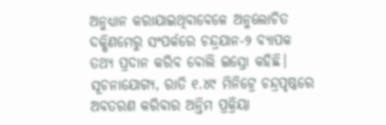ଅନୁଧ୍ୟାନ କରାଯାଇଥିବାବେଳେ ଅନୁଲୋଚିତ ଦକ୍ଷିଣମେରୁ ସଂପର୍କରେ ଚନ୍ଦ୍ରଯାନ-୨ ବ୍ୟାପକ ତଥ୍ୟ ପ୍ରଦାନ କରିବ ବୋଲି ଇସ୍ରୋ କହିଛି।
ସୂଚନାଯୋଗ୍ୟ, ରାତି ୧.୪୯ ମିନିଟ୍ରେ ଚନ୍ଦ୍ରପୃଷ୍ଠରେ ଅବତରଣ କରିବାର ଅନ୍ତିମ ପ୍ରକ୍ରିୟା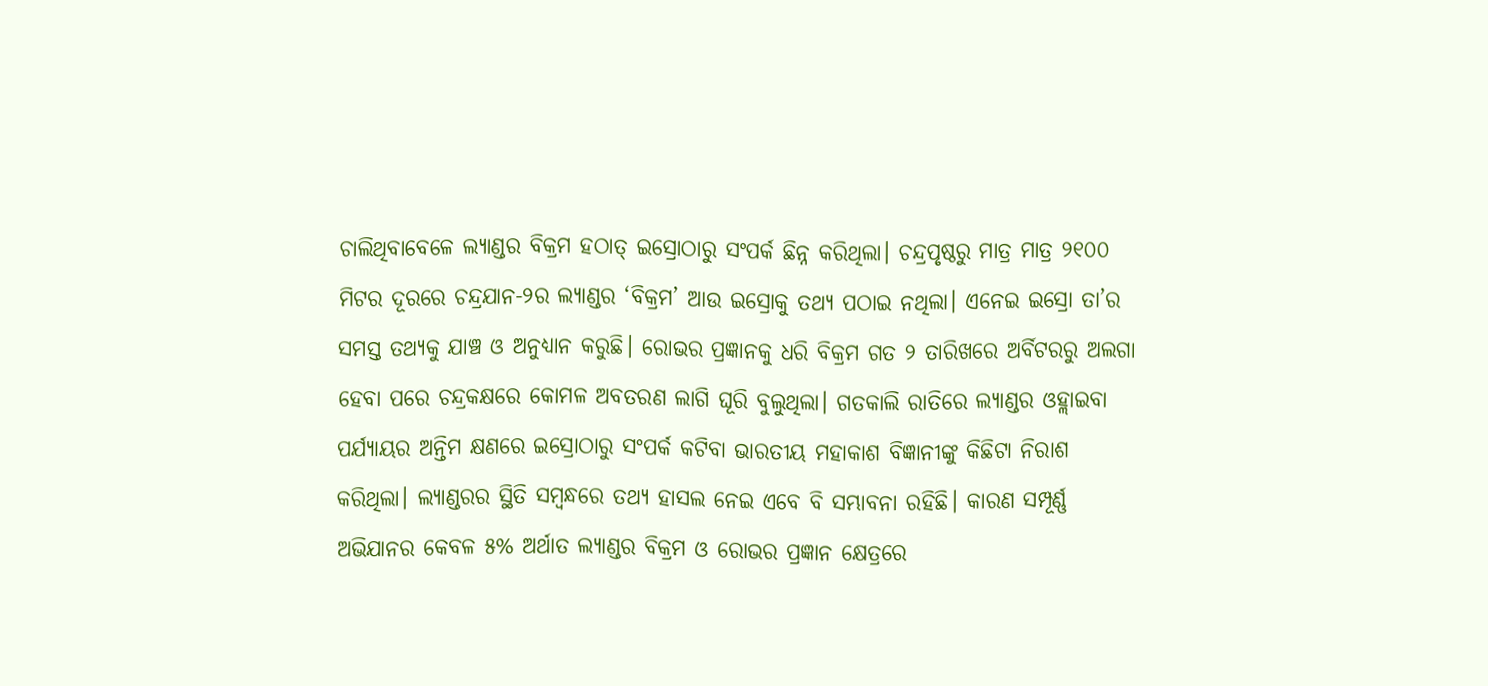ଚାଲିଥିବାବେଳେ ଲ୍ୟାଣ୍ଡର ବିକ୍ରମ ହଠାତ୍ ଇସ୍ରୋଠାରୁ ସଂପର୍କ ଛିନ୍ନ କରିଥିଲା। ଚନ୍ଦ୍ରପୃଷ୍ଠରୁ ମାତ୍ର ମାତ୍ର ୨୧୦୦ ମିଟର ଦୂରରେ ଚନ୍ଦ୍ରଯାନ-୨ର ଲ୍ୟାଣ୍ଡର ‘ବିକ୍ରମ’ ଆଉ ଇସ୍ରୋକୁ ତଥ୍ୟ ପଠାଇ ନଥିଲା। ଏନେଇ ଇସ୍ରୋ ତା’ର ସମସ୍ତ ତଥ୍ୟକୁ ଯାଞ୍ଚ ଓ ଅନୁଧ୍ୟାନ କରୁଛି। ରୋଭର ପ୍ରଜ୍ଞାନକୁ ଧରି ବିକ୍ରମ ଗତ ୨ ତାରିଖରେ ଅର୍ବିଟରରୁ ଅଲଗା ହେବା ପରେ ଚନ୍ଦ୍ରକକ୍ଷରେ କୋମଳ ଅବତରଣ ଲାଗି ଘୂରି ବୁଲୁଥିଲା। ଗତକାଲି ରାତିରେ ଲ୍ୟାଣ୍ଡର ଓହ୍ଲାଇବା ପର୍ଯ୍ୟାୟର ଅନ୍ତିମ କ୍ଷଣରେ ଇସ୍ରୋଠାରୁ ସଂପର୍କ କଟିବା ଭାରତୀୟ ମହାକାଶ ବିଜ୍ଞାନୀଙ୍କୁ କିଛିଟା ନିରାଶ କରିଥିଲା। ଲ୍ୟାଣ୍ଡରର ସ୍ଥିତି ସମ୍ବନ୍ଧରେ ତଥ୍ୟ ହାସଲ ନେଇ ଏବେ ବି ସମ୍ଭାବନା ରହିଛି। କାରଣ ସମ୍ପୂର୍ଣ୍ଣ ଅଭିଯାନର କେବଳ ୫% ଅର୍ଥାତ ଲ୍ୟାଣ୍ଡର ବିକ୍ରମ ଓ ରୋଭର ପ୍ରଜ୍ଞାନ କ୍ଷେତ୍ରରେ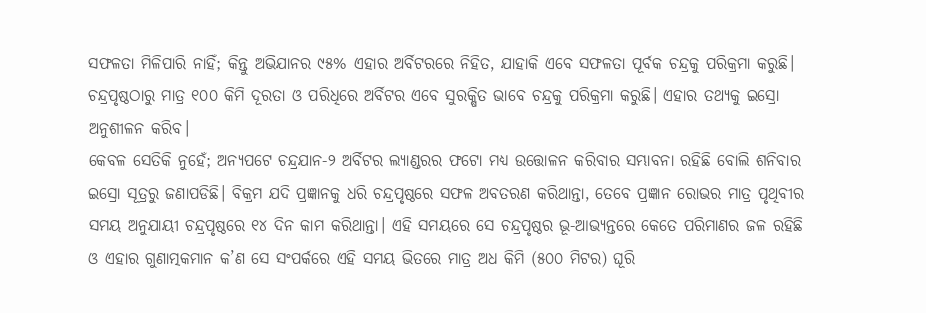ସଫଳତା ମିଳିପାରି ନାହିଁ; କିନ୍ତୁ ଅଭିଯାନର ୯୫% ଏହାର ଅର୍ବିଟରରେ ନିହିତ, ଯାହାକି ଏବେ ସଫଳତା ପୂର୍ବକ ଚନ୍ଦ୍ରକୁ ପରିକ୍ରମା କରୁଛି। ଚନ୍ଦ୍ରପୃଷ୍ଠଠାରୁ ମାତ୍ର ୧୦୦ କିମି ଦୂରତା ଓ ପରିଧିରେ ଅର୍ବିଟର ଏବେ ସୁରକ୍ଷିତ ଭାବେ ଚନ୍ଦ୍ରକୁ ପରିକ୍ରମା କରୁଛି। ଏହାର ତଥ୍ୟକୁ ଇସ୍ରୋ ଅନୁଶୀଳନ କରିବ।
କେବଳ ସେତିକି ନୁହେଁ; ଅନ୍ୟପଟେ ଚନ୍ଦ୍ରଯାନ-୨ ଅର୍ବିଟର ଲ୍ୟାଣ୍ଡରର ଫଟୋ ମଧ୍ୟ ଉତ୍ତୋଳନ କରିବାର ସମ୍ଭାବନା ରହିଛି ବୋଲି ଶନିବାର ଇସ୍ରୋ ସୂତ୍ରରୁ ଜଣାପଡିଛି। ବିକ୍ରମ ଯଦି ପ୍ରଜ୍ଞାନକୁ ଧରି ଚନ୍ଦ୍ରପୃଷ୍ଠରେ ସଫଳ ଅବତରଣ କରିଥାନ୍ତା, ତେବେ ପ୍ରଜ୍ଞାନ ରୋଭର ମାତ୍ର ପୃଥିବୀର ସମୟ ଅନୁଯାୟୀ ଚନ୍ଦ୍ରପୃଷ୍ଠରେ ୧୪ ଦିନ କାମ କରିଥାନ୍ତା। ଏହି ସମୟରେ ସେ ଚନ୍ଦ୍ରପୃଷ୍ଠର ଭୂ-ଆଭ୍ୟନ୍ତରେ କେତେ ପରିମାଣର ଜଳ ରହିଛି ଓ ଏହାର ଗୁଣାତ୍ମକମାନ କ’ଣ ସେ ସଂପର୍କରେ ଏହି ସମୟ ଭିତରେ ମାତ୍ର ଅଧ କିମି (୫୦୦ ମିଟର) ଘୂରି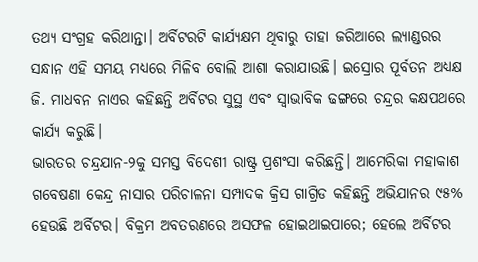ତଥ୍ୟ ସଂଗ୍ରହ କରିଥାନ୍ତା। ଅର୍ବିଟରଟି କାର୍ଯ୍ୟକ୍ଷମ ଥିବାରୁ ତାହା ଜରିଆରେ ଲ୍ୟାଣ୍ଡରର ସନ୍ଧାନ ଏହି ସମୟ ମଧ୍ୟରେ ମିଳିବ ବୋଲି ଆଶା କରାଯାଉଛି। ଇସ୍ରୋର ପୂର୍ବତନ ଅଧ୍ୟକ୍ଷ ଜି. ମାଧବନ ନାଏର କହିଛନ୍ତି ଅର୍ବିଟର ସୁସ୍ଥ ଏବଂ ସ୍ବାଭାବିକ ଢଙ୍ଗରେ ଚନ୍ଦ୍ରର କକ୍ଷପଥରେ କାର୍ଯ୍ୟ କରୁଛି।
ଭାରତର ଚନ୍ଦ୍ରଯାନ-୨କୁ ସମସ୍ତ ବିଦେଶୀ ରାଷ୍ଟ୍ର ପ୍ରଶଂସା କରିଛନ୍ତି। ଆମେରିକା ମହାକାଶ ଗବେଷଣା କେନ୍ଦ୍ର ନାସାର ପରିଚାଳନା ସମ୍ପାଦକ କ୍ରିସ ଗାଗ୍ରିଡ କହିଛନ୍ତି ଅଭିଯାନର ୯୫% ହେଉଛି ଅର୍ବିଟର। ବିକ୍ରମ ଅବତରଣରେ ଅସଫଳ ହୋଇଥାଇପାରେ; ହେଲେ ଅର୍ବିଟର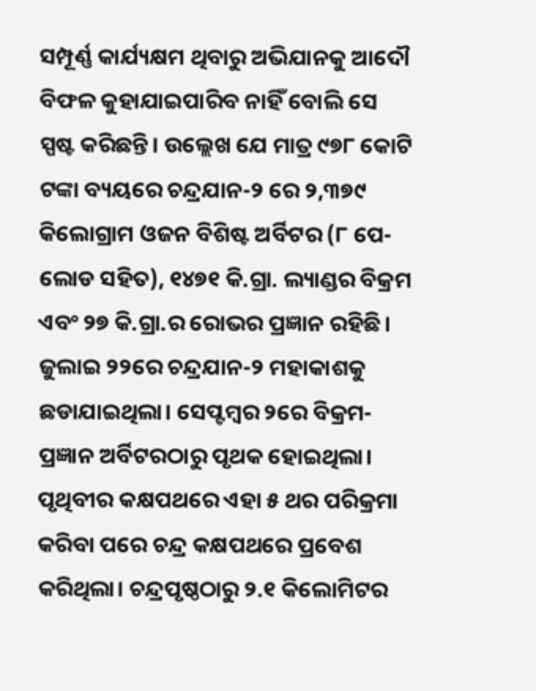ସମ୍ପୂର୍ଣ୍ଣ କାର୍ଯ୍ୟକ୍ଷମ ଥିବାରୁ ଅଭିଯାନକୁ ଆଦୌ ବିଫଳ କୁହାଯାଇପାରିବ ନାହିଁ ବୋଲି ସେ ସ୍ପଷ୍ଟ କରିଛନ୍ତି। ଉଲ୍ଲେଖ ଯେ ମାତ୍ର ୯୭୮ କୋଟି ଟଙ୍କା ବ୍ୟୟରେ ଚନ୍ଦ୍ରଯାନ-୨ ରେ ୨,୩୭୯ କିଲୋଗ୍ରାମ ଓଜନ ବିଶିଷ୍ଟ ଅର୍ବିଟର (୮ ପେ-ଲୋଡ ସହିତ), ୧୪୭୧ କି.ଗ୍ରା. ଲ୍ୟାଣ୍ଡର ବିକ୍ରମ ଏବଂ ୨୭ କି.ଗ୍ରା.ର ରୋଭର ପ୍ରଜ୍ଞାନ ରହିଛି। ଜୁଲାଇ ୨୨ରେ ଚନ୍ଦ୍ରଯାନ-୨ ମହାକାଶକୁ ଛଡାଯାଇଥିଲା। ସେପ୍ଟମ୍ବର ୨ରେ ବିକ୍ରମ-ପ୍ରଜ୍ଞାନ ଅର୍ବିଟରଠାରୁ ପୃଥକ ହୋଇଥିଲା। ପୃଥିବୀର କକ୍ଷପଥରେ ଏହା ୫ ଥର ପରିକ୍ରମା କରିବା ପରେ ଚନ୍ଦ୍ର କକ୍ଷପଥରେ ପ୍ରବେଶ କରିଥିଲା। ଚନ୍ଦ୍ରପୃଷ୍ଠଠାରୁ ୨.୧ କିଲୋମିଟର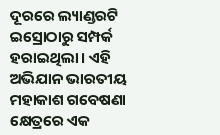ଦୂରରେ ଲ୍ୟାଣ୍ଡରଟି ଇସ୍ରୋଠାରୁ ସମ୍ପର୍କ ହରାଇଥିଲା। ଏହି ଅଭିଯାନ ଭାରତୀୟ ମହାକାଶ ଗବେଷଣା କ୍ଷେତ୍ରରେ ଏକ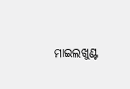ମାଇଲଖୁଣ୍ଟ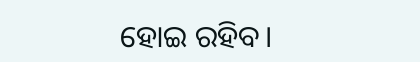ହୋଇ ରହିବ।